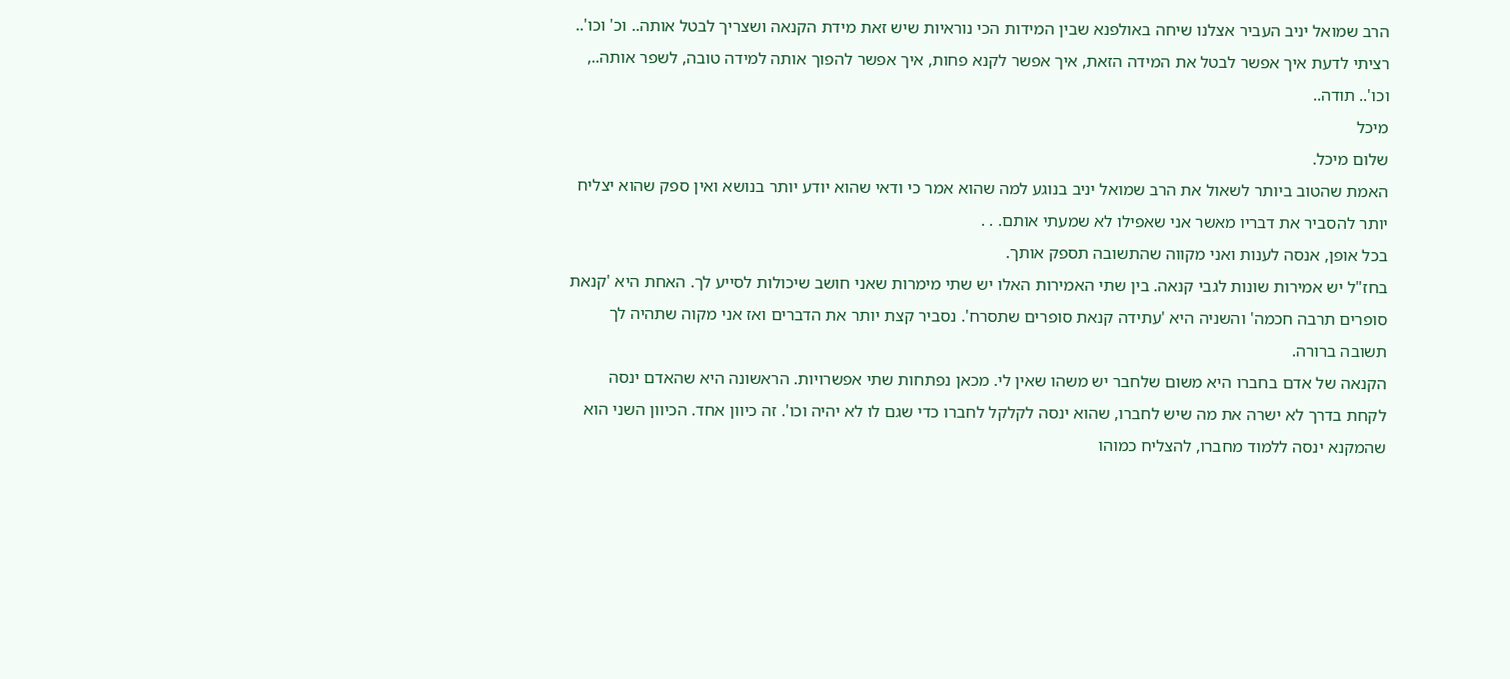הרב שמואל יניב העביר אצלנו שיחה באולפנא שבין המידות הכי נוראיות שיש זאת מידת הקנאה ושצריך לבטל אותה.. וכ' וכו'.. רציתי לדעת איך אפשר לבטל את המידה הזאת, איך אפשר לקנא פחות, איך אפשר להפוך אותה למידה טובה, לשפר אותה.., וכו'.. תודה..
מיכל
שלום מיכל.
האמת שהטוב ביותר לשאול את הרב שמואל יניב בנוגע למה שהוא אמר כי ודאי שהוא יודע יותר בנושא ואין ספק שהוא יצליח יותר להסביר את דבריו מאשר אני שאפילו לא שמעתי אותם. . .
בכל אופן, אנסה לענות ואני מקווה שהתשובה תספק אותך.
בחז"ל יש אמירות שונות לגבי קנאה. בין שתי האמירות האלו יש שתי מימרות שאני חושב שיכולות לסייע לך. האחת היא 'קנאת סופרים תרבה חכמה' והשניה היא 'עתידה קנאת סופרים שתסרח'. נסביר קצת יותר את הדברים ואז אני מקוה שתהיה לך תשובה ברורה.
הקנאה של אדם בחברו היא משום שלחבר יש משהו שאין לי. מכאן נפתחות שתי אפשרויות. הראשונה היא שהאדם ינסה לקחת בדרך לא ישרה את מה שיש לחברו, שהוא ינסה לקלקל לחברו כדי שגם לו לא יהיה וכו'. זה כיוון אחד. הכיוון השני הוא שהמקנא ינסה ללמוד מחברו, להצליח כמוהו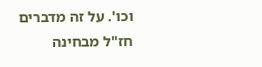וכו'. על זה מדברים חז"ל מבחינה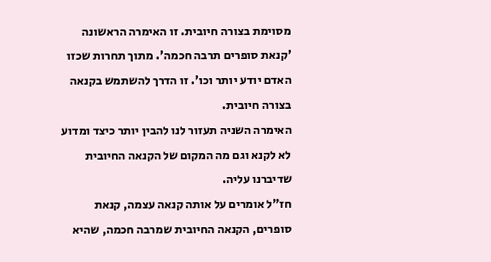מסוימת בצורה חיובית. זו האימרה הראשונה 'קנאת סופרים תרבה חכמה'. מתוך תחרות שכזו האדם יודע יותר וכו'. זו הדרך להשתמש בקנאה בצורה חיובית.
האימרה השניה תעזור לנו להבין יותר כיצד ומדוע לא לקנא וגם מה המקום של הקנאה החיובית שדיברנו עליה.
חז"ל אומרים על אותה קנאה עצמה, קנאת סופרים, הקנאה החיובית שמרבה חכמה, שהיא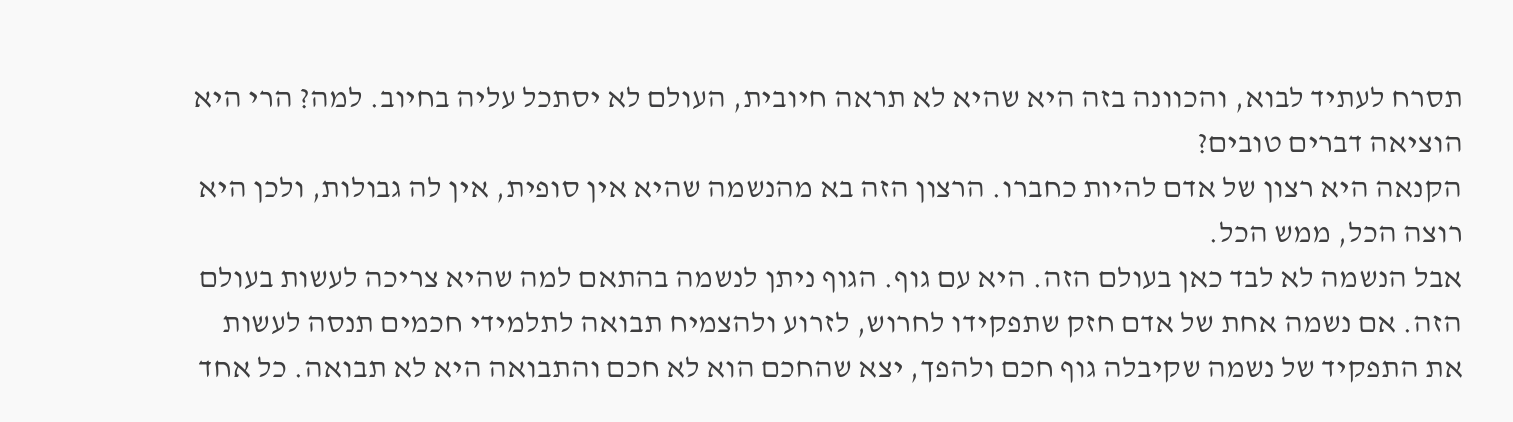תסרח לעתיד לבוא, והכוונה בזה היא שהיא לא תראה חיובית, העולם לא יסתכל עליה בחיוב. למה? הרי היא הוציאה דברים טובים?
הקנאה היא רצון של אדם להיות כחברו. הרצון הזה בא מהנשמה שהיא אין סופית, אין לה גבולות, ולכן היא רוצה הכל, ממש הכל.
אבל הנשמה לא לבד כאן בעולם הזה. היא עם גוף. הגוף ניתן לנשמה בהתאם למה שהיא צריכה לעשות בעולם הזה. אם נשמה אחת של אדם חזק שתפקידו לחרוש, לזרוע ולהצמיח תבואה לתלמידי חכמים תנסה לעשות את התפקיד של נשמה שקיבלה גוף חכם ולהפך, יצא שהחכם הוא לא חכם והתבואה היא לא תבואה. כל אחד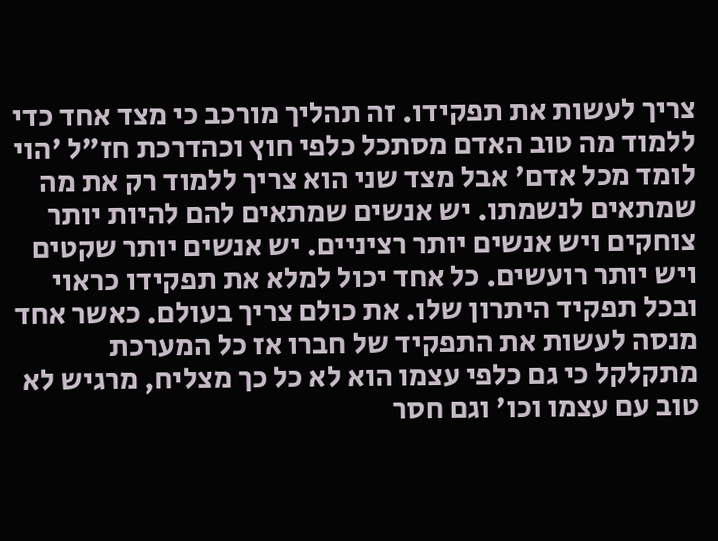צריך לעשות את תפקידו. זה תהליך מורכב כי מצד אחד כדי ללמוד מה טוב האדם מסתכל כלפי חוץ וכהדרכת חז"ל 'הוי לומד מכל אדם' אבל מצד שני הוא צריך ללמוד רק את מה שמתאים לנשמתו. יש אנשים שמתאים להם להיות יותר צוחקים ויש אנשים יותר רציניים. יש אנשים יותר שקטים ויש יותר רועשים. כל אחד יכול למלא את תפקידו כראוי ובכל תפקיד היתרון שלו. את כולם צריך בעולם. כאשר אחד מנסה לעשות את התפקיד של חברו אז כל המערכת מתקלקל כי גם כלפי עצמו הוא לא כל כך מצליח, מרגיש לא טוב עם עצמו וכו' וגם חסר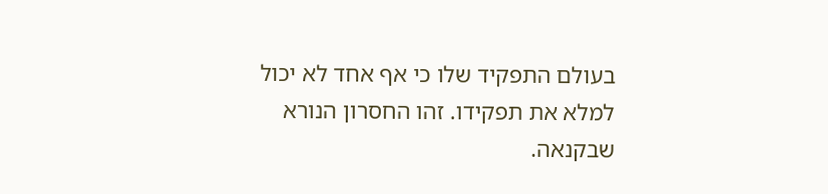בעולם התפקיד שלו כי אף אחד לא יכול למלא את תפקידו. זהו החסרון הנורא שבקנאה.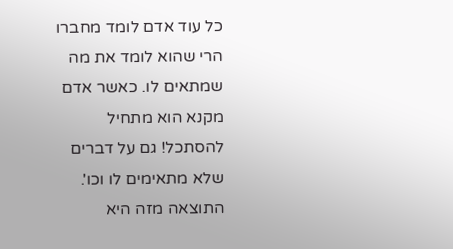כל עוד אדם לומד מחברו הרי שהוא לומד את מה שמתאים לו. כאשר אדם מקנא הוא מתחיל להסתכל! גם על דברים שלא מתאימים לו וכו'. התוצאה מזה היא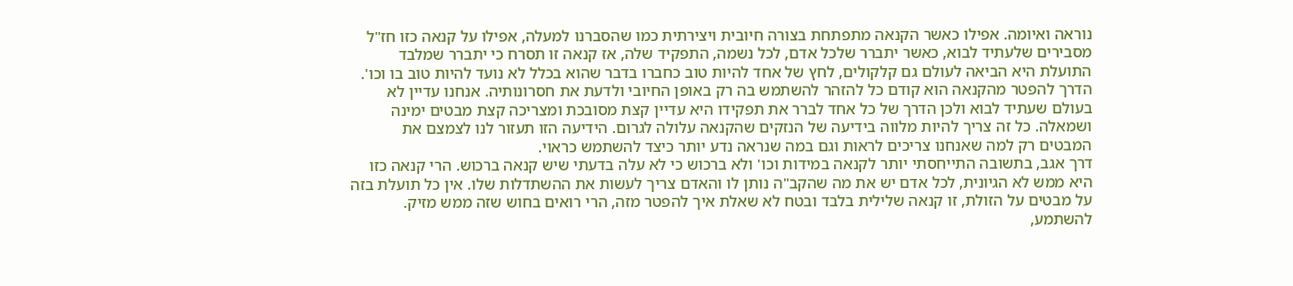נוראה ואיומה. אפילו כאשר הקנאה מתפתחת בצורה חיובית ויצירתית כמו שהסברנו למעלה, אפילו על קנאה כזו חז"ל מסבירים שלעתיד לבוא, כאשר יתברר שלכל אדם, לכל נשמה, התפקיד שלה, אז קנאה זו תסרח כי יתברר שמלבד התועלת היא הביאה לעולם גם קלקולים, לחץ של אחד להיות טוב כחברו בדבר שהוא בכלל לא נועד להיות טוב בו וכו'.
הדרך להפטר מהקנאה הוא קודם כל להזהר להשתמש בה רק באופן החיובי ולדעת את חסרונותיה. אנחנו עדיין לא בעולם שעתיד לבוא ולכן הדרך של כל אחד לברר את תפקידו היא עדיין קצת מסובכת ומצריכה קצת מבטים ימינה ושמאלה. כל זה צריך להיות מלווה בידיעה של הנזקים שהקנאה עלולה לגרום. הידיעה הזו תעזור לנו לצמצם את המבטים רק למה שאנחנו צריכים לראות וגם במה שנראה נדע יותר כיצד להשתמש כראוי.
דרך אגב, בתשובה התייחסתי יותר לקנאה במידות וכו' ולא ברכוש כי לא עלה בדעתי שיש קנאה ברכוש. הרי קנאה כזו היא ממש לא הגיונית, לכל אדם יש את מה שהקב"ה נותן לו והאדם צריך לעשות את ההשתדלות שלו. אין כל תועלת בזה על מבטים על הזולת, זו קנאה שלילית בלבד ובטח לא שאלת איך להפטר מזה, הרי רואים בחוש שזה ממש מזיק.
להשתמע,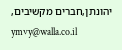יהונתן,חברים מקשיבים,
ymvy@walla.co.il